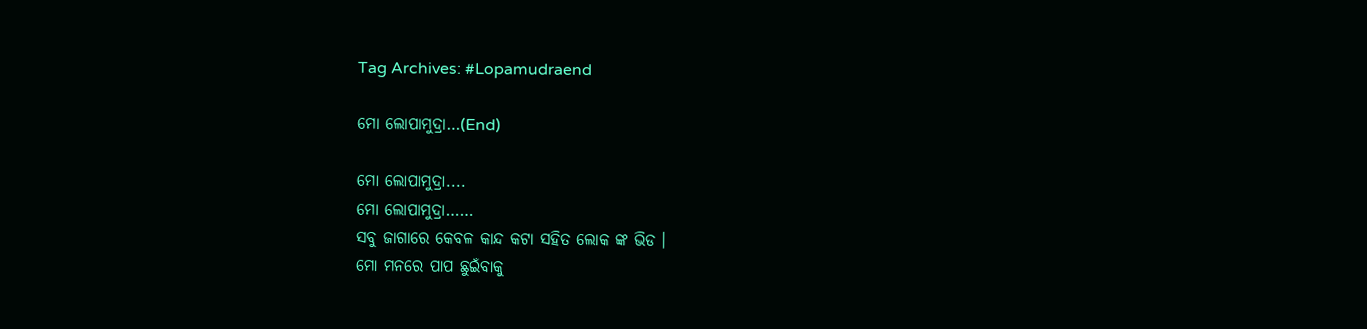Tag Archives: #Lopamudraend

ମୋ ଲୋପାମୁଦ୍ରା…(End)

ମୋ ଲୋପାମୁଦ୍ରା....
ମୋ ଲୋପାମୁଦ୍ରା……
ସବୁ ଜାଗାରେ କେବଳ କାନ୍ଦ କଟା ସହିତ ଲୋକ ଙ୍କ ଭିଡ ।
ମୋ ମନରେ ପାପ ଛୁଇଁବାକୁ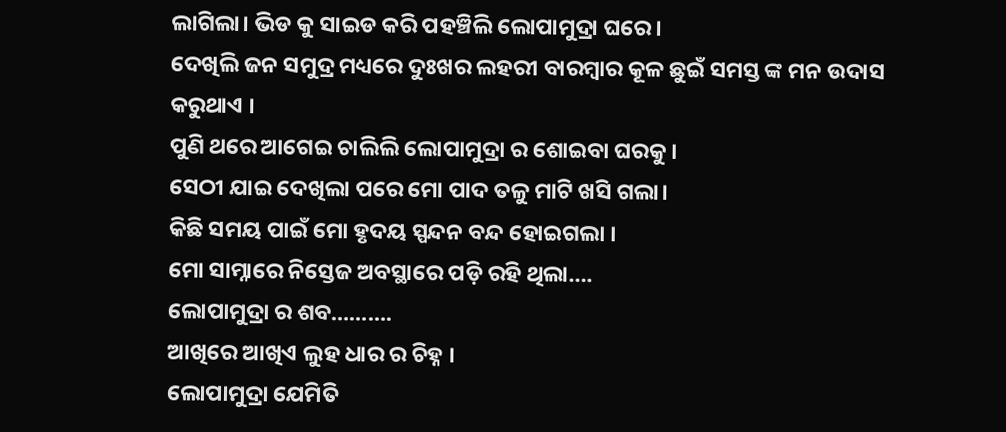ଲାଗିଲା। ଭିଡ କୁ ସାଇଡ କରି ପହଞ୍ଚିଲି ଲୋପାମୁଦ୍ରା ଘରେ।
ଦେଖିଲି ଜନ ସମୁଦ୍ର ମଧ୍ୟରେ ଦୁଃଖର ଲହରୀ ବାରମ୍ବାର କୂଳ ଛୁଇଁ ସମସ୍ତ ଙ୍କ ମନ ଉଦାସ କରୁଥାଏ ।
ପୁଣି ଥରେ ଆଗେଇ ଚାଲିଲି ଲୋପାମୁଦ୍ରା ର ଶୋଇବା ଘରକୁ ।
ସେଠୀ ଯାଇ ଦେଖିଲା ପରେ ମୋ ପାଦ ତଳୁ ମାଟି ଖସି ଗଲା।
କିଛି ସମୟ ପାଇଁ ମୋ ହୃଦୟ ସ୍ପନ୍ଦନ ବନ୍ଦ ହୋଇଗଲା ।
ମୋ ସାମ୍ନାରେ ନିସ୍ତେଜ ଅବସ୍ଥାରେ ପଡ଼ି ରହି ଥିଲା….
ଲୋପାମୁଦ୍ରା ର ଶବ……….
ଆଖିରେ ଆଖିଏ ଲୁହ ଧାର ର ଚିହ୍ନ ।
ଲୋପାମୁଦ୍ରା ଯେମିତି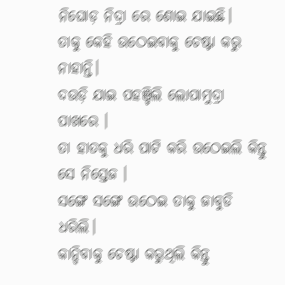ନିଘୋଡ଼ ନିଦ୍ରା ରେ ଶୋଇ ଯାଇଛି।
ତାକୁ କେହି ଉଠେଇବାକୁ ଚେଷ୍ଟା କରୁ ନାହାନ୍ତି।
ଦଉଡ଼ି ଯାଇ ପହଞ୍ଚିଲି ଲୋପାମୁଦ୍ରା ପାଖରେ ।
ତା ହାତକୁ ଧରି ପାଟି କରି ଉଠେଇଲି କିନ୍ତୁ ସେ ନିସ୍ତେଜ ।
ସଙ୍ଗେ ସଙ୍ଗେ ଉଠେଇ ତାକୁ ଜାବୁଡି ଧରିଲି।
କାନ୍ଦିବାକୁ ଚେଷ୍ଟା କରୁଥିଲି କିନ୍ତୁ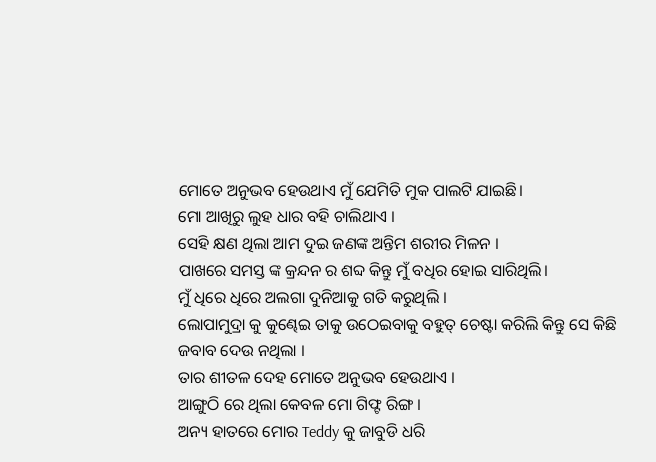ମୋତେ ଅନୁଭବ ହେଉଥାଏ ମୁଁ ଯେମିତି ମୁକ ପାଲଟି ଯାଇଛି।
ମୋ ଆଖିରୁ ଲୁହ ଧାର ବହି ଚାଲିଥାଏ ।
ସେହି କ୍ଷଣ ଥିଲା ଆମ ଦୁଇ ଜଣଙ୍କ ଅନ୍ତିମ ଶରୀର ମିଳନ ।
ପାଖରେ ସମସ୍ତ ଙ୍କ କ୍ରନ୍ଦନ ର ଶବ୍ଦ କିନ୍ତୁ ମୁଁ ବଧିର ହୋଇ ସାରିଥିଲି।
ମୁଁ ଧିରେ ଧିରେ ଅଲଗା ଦୁନିଆକୁ ଗତି କରୁଥିଲି ।
ଲୋପାମୁଦ୍ରା କୁ କୁଣ୍ଢେଇ ତାକୁ ଉଠେଇବାକୁ ବହୁତ୍ ଚେଷ୍ଟା କରିଲି କିନ୍ତୁ ସେ କିଛି ଜବାବ ଦେଉ ନଥିଲା ।
ତାର ଶୀତଳ ଦେହ ମୋତେ ଅନୁଭବ ହେଉଥାଏ ।
ଆଙ୍ଗୁଠି ରେ ଥିଲା କେବଳ ମୋ ଗିଫ୍ଟ ରିଙ୍ଗ ।
ଅନ୍ୟ ହାତରେ ମୋର Teddy କୁ ଜାବୁଡି ଧରି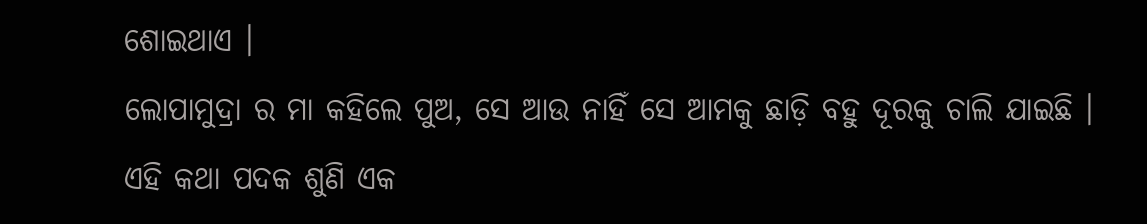ଶୋଇଥାଏ ।
ଲୋପାମୁଦ୍ରା ର ମା କହିଲେ ପୁଅ, ସେ ଆଉ ନାହିଁ ସେ ଆମକୁ ଛାଡ଼ି ବହୁ ଦୂରକୁ ଚାଲି ଯାଇଛି ।
ଏହି କଥା ପଦକ ଶୁଣି ଏକ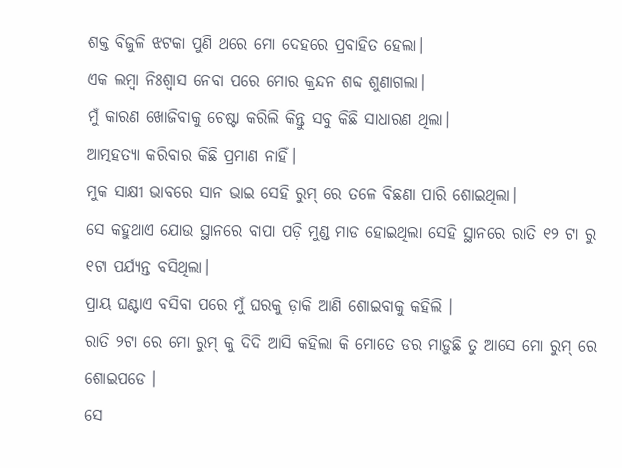ଶକ୍ତ ବିଜୁଳି ଝଟକା ପୁଣି ଥରେ ମୋ ଦେହରେ ପ୍ରବାହିତ ହେଲା।
ଏକ ଲମ୍ବା ନିଃଶ୍ୱାସ ନେବା ପରେ ମୋର କ୍ରନ୍ଦନ ଶବ୍ଦ ଶୁଣାଗଲା।
ମୁଁ କାରଣ ଖୋଜିବାକୁ ଚେଷ୍ଟା କରିଲି କିନ୍ତୁ ସବୁ କିଛି ସାଧାରଣ ଥିଲା।
ଆତ୍ମହତ୍ୟା କରିବାର କିଛି ପ୍ରମାଣ ନାହିଁ।
ମୁକ ସାକ୍ଷୀ ଭାବରେ ସାନ ଭାଇ ସେହି ରୁମ୍ ରେ ତଳେ ବିଛଣା ପାରି ଶୋଇଥିଲା।
ସେ କହୁଥାଏ ଯୋଉ ସ୍ଥାନରେ ବାପା ପଡ଼ି ମୁଣ୍ଡ ମାଡ ହୋଇଥିଲା ସେହି ସ୍ଥାନରେ ରାତି ୧୨ ଟା ରୁ ୧ଟା ପର୍ଯ୍ୟନ୍ତ ବସିଥିଲା।
ପ୍ରାୟ ଘଣ୍ଟାଏ ବସିବା ପରେ ମୁଁ ଘରକୁ ଡ଼ାକି ଆଣି ଶୋଇବାକୁ କହିଲି ।
ରାତି ୨ଟା ରେ ମୋ ରୁମ୍ କୁ ଦିଦି ଆସି କହିଲା କି ମୋତେ ଡର ମାଡ଼ୁଛି ତୁ ଆସେ ମୋ ରୁମ୍ ରେ ଶୋଇପଡେ ।
ସେ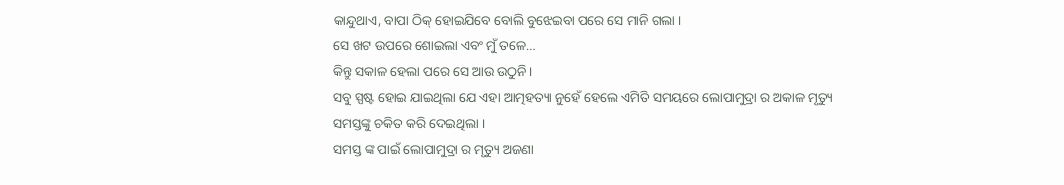କାନ୍ଦୁଥାଏ, ବାପା ଠିକ୍ ହୋଇଯିବେ ବୋଲି ବୁଝେଇବା ପରେ ସେ ମାନି ଗଲା ।
ସେ ଖଟ ଉପରେ ଶୋଇଲା ଏବଂ ମୁଁ ତଳେ…
କିନ୍ତୁ ସକାଳ ହେଲା ପରେ ସେ ଆଉ ଉଠୁନି।
ସବୁ ସ୍ପଷ୍ଟ ହୋଇ ଯାଇଥିଲା ଯେ ଏହା ଆତ୍ମହତ୍ୟା ନୁହେଁ ହେଲେ ଏମିତି ସମୟରେ ଲୋପାମୁଦ୍ରା ର ଅକାଳ ମୃତ୍ୟୁ ସମସ୍ତଙ୍କୁ ଚକିତ କରି ଦେଇଥିଲା ।
ସମସ୍ତ ଙ୍କ ପାଇଁ ଲୋପାମୁଦ୍ରା ର ମୃତ୍ୟୁ ଅଜଣା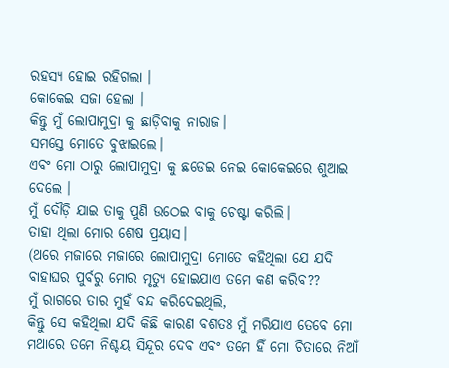ରହସ୍ୟ ହୋଇ ରହିଗଲା ।
କୋକେଇ ସଜା ହେଲା ।
କିନ୍ତୁ ମୁଁ ଲୋପାମୁଦ୍ରା କୁ ଛାଡ଼ିବାକୁ ନାରାଜ।
ସମସ୍ତେ ମୋତେ ବୁଝାଇଲେ।
ଏବଂ ମୋ ଠାରୁ ଲୋପାମୁଦ୍ରା କୁ ଛଡେଇ ନେଇ କୋକେଇରେ ଶୁଆଇ ଦେଲେ ।
ମୁଁ ଦୌଡ଼ି ଯାଇ ତାକୁ ପୁଣି ଉଠେଇ ବାକୁ ଚେଷ୍ଟା କରିଲି।
ତାହା ଥିଲା ମୋର ଶେଷ ପ୍ରୟାସ।
(ଥରେ ମଜାରେ ମଜାରେ ଲୋପାମୁଦ୍ରା ମୋତେ କହିଥିଲା ଯେ ଯଦି ବାହାଘର ପୁର୍ବରୁ ମୋର ମୃତ୍ୟୁ ହୋଇଯାଏ ତମେ କଣ କରିବ??
ମୁଁ ରାଗରେ ତାର ମୁହଁ ବନ୍ଦ କରିଦେଇଥିଲି,
କିନ୍ତୁ ସେ କହିଥିଲା ଯଦି କିଛି କାରଣ ବଶତଃ ମୁଁ ମରିଯାଏ ତେବେ ମୋ ମଥାରେ ତମେ ନିଶ୍ଚୟ ସିନ୍ଦୂର ଦେବ ଏବଂ ତମେ ହିଁ ମୋ ଚିତାରେ ନିଆଁ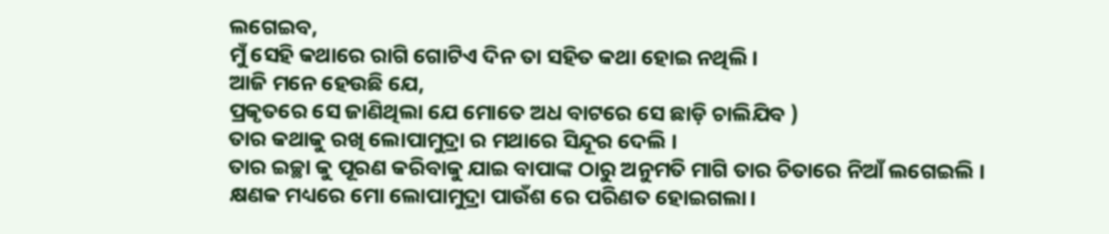ଲଗେଇବ,
ମୁଁ ସେହି କଥାରେ ରାଗି ଗୋଟିଏ ଦିନ ତା ସହିତ କଥା ହୋଇ ନଥିଲି।
ଆଜି ମନେ ହେଉଛି ଯେ,
ପ୍ରକୃତରେ ସେ ଜାଣିଥିଲା ଯେ ମୋତେ ଅଧ ବାଟରେ ସେ ଛାଡ଼ି ଚାଲିଯିବ )
ତାର କଥାକୁ ରଖି ଲୋପାମୁଦ୍ରା ର ମଥାରେ ସିନ୍ଦୂର ଦେଲି ।
ତାର ଇଚ୍ଛା କୁ ପୂରଣ କରିବାକୁ ଯାଇ ବାପାଙ୍କ ଠାରୁ ଅନୁମତି ମାଗି ତାର ଚିତାରେ ନିଆଁ ଲଗେଇଲି ।
କ୍ଷଣକ ମଧ୍ୟରେ ମୋ ଲୋପାମୁଦ୍ରା ପାଉଁଶ ରେ ପରିଣତ ହୋଇଗଲା।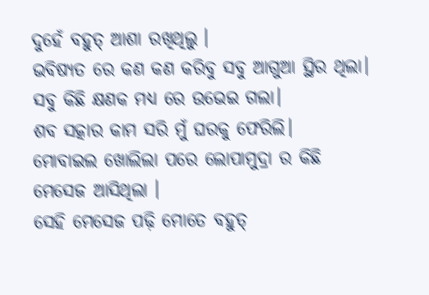ଦୁହେଁ ବହୁତ୍ ଆଶା ରଖିଥିଲୁ ।
ଭବିଷ୍ୟତ ରେ କଣ କଣ କରିବୁ ସବୁ ଆଗୁଆ ସ୍ଥିର ଥିଲା।
ସବୁ କିଛି କ୍ଷଣକ ମଧ୍ୟ ରେ ଉଭେଇ ଗଲା।
ଶବ ସତ୍କାର କାମ ସରି ମୁଁ ଘରକୁ ଫେରିଲି।
ମୋବାଇଲ ଖୋଲିଲା ପରେ ଲୋପାମୁଦ୍ରା ର କିଛି ମେସେଜ ଆସିଥିଲା ।
ସେହି ମେସେଜ ପଢ଼ି ମୋତେ ବହୁତ୍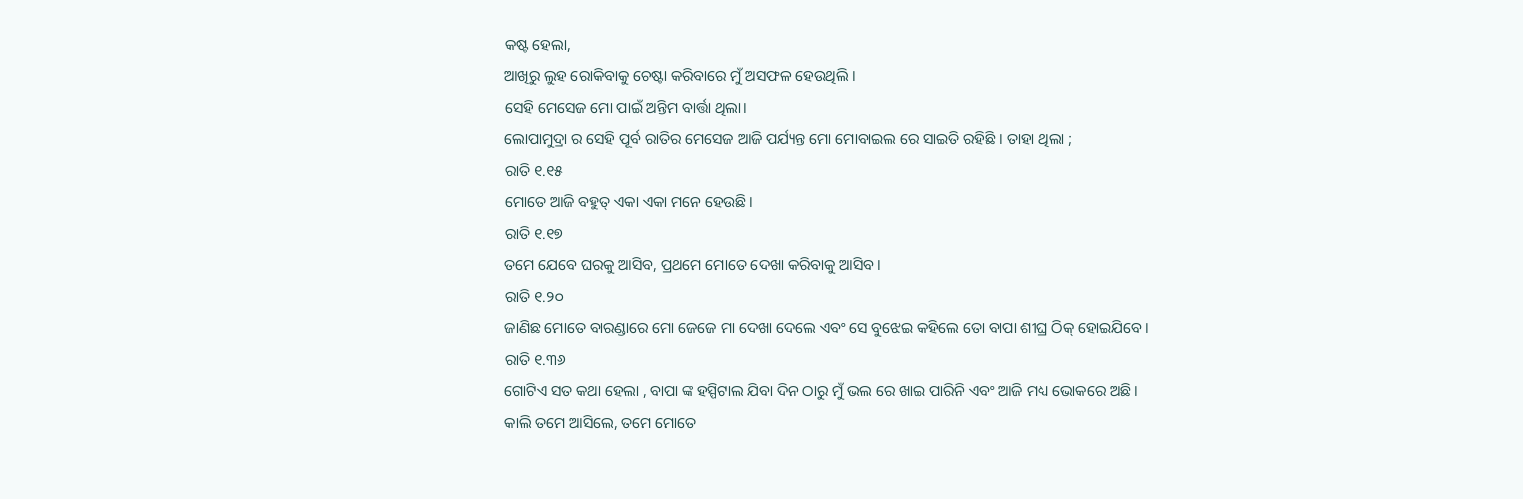କଷ୍ଟ ହେଲା,
ଆଖିରୁ ଲୁହ ରୋକିବାକୁ ଚେଷ୍ଟା କରିବାରେ ମୁଁ ଅସଫଳ ହେଉଥିଲି ।
ସେହି ମେସେଜ ମୋ ପାଇଁ ଅନ୍ତିମ ବାର୍ତ୍ତା ଥିଲା।
ଲୋପାମୁଦ୍ରା ର ସେହି ପୂର୍ବ ରାତିର ମେସେଜ ଆଜି ପର୍ଯ୍ୟନ୍ତ ମୋ ମୋବାଇଲ ରେ ସାଇତି ରହିଛି । ତାହା ଥିଲା ;
ରାତି ୧.୧୫
ମୋତେ ଆଜି ବହୁତ୍ ଏକା ଏକା ମନେ ହେଉଛି।
ରାତି ୧.୧୭
ତମେ ଯେବେ ଘରକୁ ଆସିବ, ପ୍ରଥମେ ମୋତେ ଦେଖା କରିବାକୁ ଆସିବ।
ରାତି ୧.୨୦
ଜାଣିଛ ମୋତେ ବାରଣ୍ଡାରେ ମୋ ଜେଜେ ମା ଦେଖା ଦେଲେ ଏବଂ ସେ ବୁଝେଇ କହିଲେ ତୋ ବାପା ଶୀଘ୍ର ଠିକ୍ ହୋଇଯିବେ।
ରାତି ୧.୩୬
ଗୋଟିଏ ସତ କଥା ହେଲା , ବାପା ଙ୍କ ହସ୍ପିଟାଲ ଯିବା ଦିନ ଠାରୁ ମୁଁ ଭଲ ରେ ଖାଇ ପାରିନି ଏବଂ ଆଜି ମଧ୍ୟ ଭୋକରେ ଅଛି।
କାଲି ତମେ ଆସିଲେ, ତମେ ମୋତେ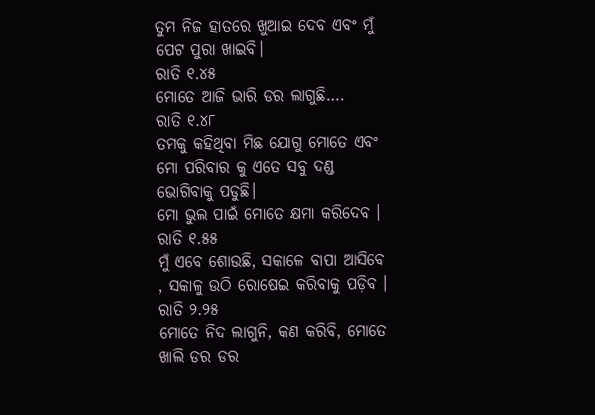ତୁମ ନିଜ ହାତରେ ଖୁଆଇ ଦେବ ଏବଂ ମୁଁ ପେଟ ପୁରା ଖାଇବି।
ରାତି ୧.୪୫
ମୋତେ ଆଜି ଭାରି ଡର ଲାଗୁଛି….
ରାତି ୧.୪୮
ତମକୁ କହିଥିବା ମିଛ ଯୋଗୁ ମୋତେ ଏବଂ ମୋ ପରିବାର କୁ ଏତେ ସବୁ ଦଣ୍ଡ ଭୋଗିବାକୁ ପଡୁଛି।
ମୋ ଭୁଲ ପାଇଁ ମୋତେ କ୍ଷମା କରିଦେବ ।
ରାତି ୧.୫୫
ମୁଁ ଏବେ ଶୋଉଛି, ସକାଳେ ବାପା ଆସିବେ , ସକାଳୁ ଉଠି ରୋଷେଇ କରିବାକୁ ପଡ଼ିବ ।
ରାତି ୨.୨୫
ମୋତେ ନିଦ ଲାଗୁନି, କଣ କରିବି, ମୋତେ ଖାଲି ଡର ଡର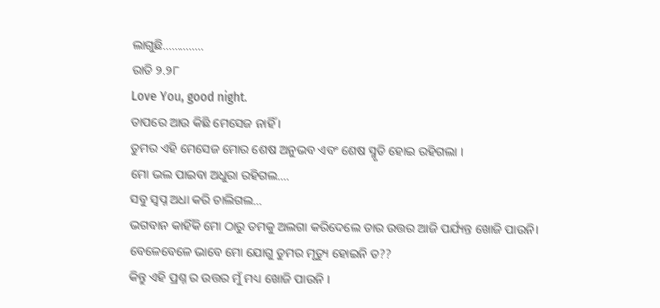ଲାଗୁଛି…………..
ରାତି ୨.୨୮
Love You, good night.
ତାପରେ ଆଉ କିଛି ମେସେଜ ନାହିଁ ।
ତୁମର ଏହି ମେସେଜ ମୋର ଶେଷ ଅନୁଭବ ଏବଂ ଶେଷ ସ୍ମୃତି ହୋଇ ରହିଗଲା ।
ମୋ ଭଲ ପାଇବା ଅଧୁରା ରହିଗଲ….
ସବୁ ସ୍ୱପ୍ନ ଅଧା କରି ଚାଲିଗଲ…
ଭଗବାନ କାହିଁକି ମୋ ଠାରୁ ତମକୁ ଅଲଗା କରିଦେଲେ ତାର ଉତ୍ତର ଆଜି ପର୍ଯ୍ୟନ୍ତ ଖୋଜି ପାଉନି।
ବେଳେବେଳେ ଭାବେ ମୋ ଯୋଗୁ ତୁମର ମୃତ୍ୟୁ ହୋଇନି ତ??
କିନ୍ତୁ ଏହି ପ୍ରଶ୍ନ ର ଉତ୍ତର ମୁଁ ମଧ୍ୟ ଖୋଜି ପାଉନି ।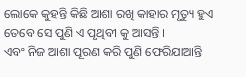ଲୋକେ କୁହନ୍ତି କିଛି ଆଶା ରଖି କାହାର ମୃତ୍ୟୁ ହୁଏ ତେବେ ସେ ପୁଣି ଏ ପୃଥିବୀ କୁ ଆସନ୍ତି ।
ଏବଂ ନିଜ ଆଶା ପୂରଣ କରି ପୁଣି ଫେରିଯାଆନ୍ତି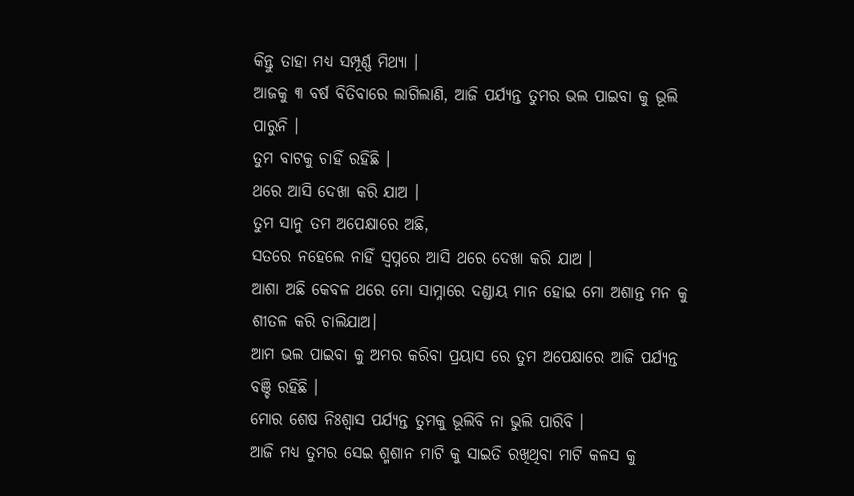କିନ୍ତୁ ତାହା ମଧ୍ଯ ସମ୍ପୂର୍ଣ୍ଣ ମିଥ୍ୟା ।
ଆଜକୁ ୩ ବର୍ଷ ବିତିବାରେ ଲାଗିଲାଣି, ଆଜି ପର୍ଯ୍ୟନ୍ତ ତୁମର ଭଲ ପାଇବା କୁ ଭୂଲି ପାରୁନି ।
ତୁମ ବାଟକୁ ଚାହିଁ ରହିଛି ।
ଥରେ ଆସି ଦେଖା କରି ଯାଅ ।
ତୁମ ସାନୁ ତମ ଅପେକ୍ଷାରେ ଅଛି,
ସତରେ ନହେଲେ ନାହିଁ ସ୍ୱପ୍ନରେ ଆସି ଥରେ ଦେଖା କରି ଯାଅ ।
ଆଶା ଅଛି କେବଳ ଥରେ ମୋ ସାମ୍ନାରେ ଦଣ୍ଡାୟ ମାନ ହୋଇ ମୋ ଅଶାନ୍ତ ମନ କୁ ଶୀତଳ କରି ଚାଲିଯାଅ।
ଆମ ଭଲ ପାଇବା କୁ ଅମର କରିବା ପ୍ରୟାସ ରେ ତୁମ ଅପେକ୍ଷାରେ ଆଜି ପର୍ଯ୍ୟନ୍ତ ବଞ୍ଚି ରହିଛି ।
ମୋର ଶେଷ ନିଃଶ୍ୱାସ ପର୍ଯ୍ୟନ୍ତ ତୁମକୁ ଭୂଲିବି ନା ଭୁଲି ପାରିବି ।
ଆଜି ମଧ୍ୟ ତୁମର ସେଇ ଶ୍ମଶାନ ମାଟି କୁ ସାଇତି ରଖିଥିବା ମାଟି କଳସ କୁ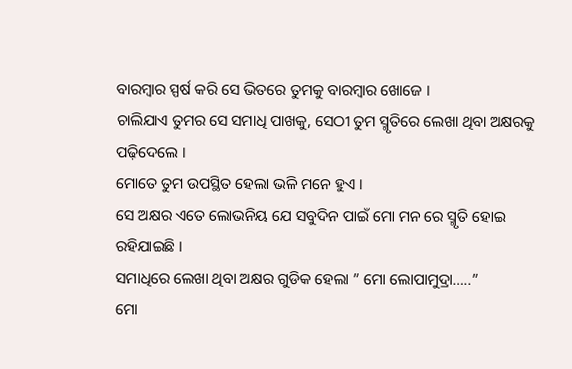ବାରମ୍ବାର ସ୍ପର୍ଷ କରି ସେ ଭିତରେ ତୁମକୁ ବାରମ୍ଵାର ଖୋଜେ ।
ଚାଲିଯାଏ ତୁମର ସେ ସମାଧି ପାଖକୁ, ସେଠୀ ତୁମ ସ୍ମୃତିରେ ଲେଖା ଥିବା ଅକ୍ଷରକୁ ପଢ଼ିଦେଲେ ।
ମୋତେ ତୁମ ଉପସ୍ଥିତ ହେଲା ଭଳି ମନେ ହୁଏ ।
ସେ ଅକ୍ଷର ଏତେ ଲୋଭନିୟ ଯେ ସବୁଦିନ ପାଇଁ ମୋ ମନ ରେ ସ୍ମୃତି ହୋଇ ରହିଯାଇଛି ।
ସମାଧିରେ ଲେଖା ଥିବା ଅକ୍ଷର ଗୁଡିକ ହେଲା ” ମୋ ଲୋପାମୁଦ୍ରା…..”
ମୋ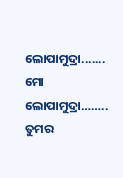ଲୋପାମୁଦ୍ରା.......
ମୋ ଲୋପାମୁଦ୍ରା……..
ତୁମର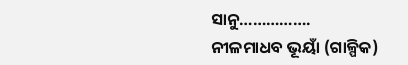ସାନୁ…………….
ନୀଳମାଧବ ଭୂୟାଁ (ଗାଳ୍ପିକ)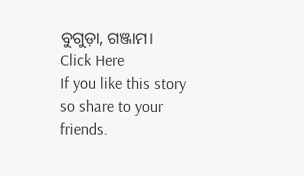ବୁଗୁଡ଼ା, ଗଞ୍ଜାମ।
Click Here
If you like this story so share to your friends.